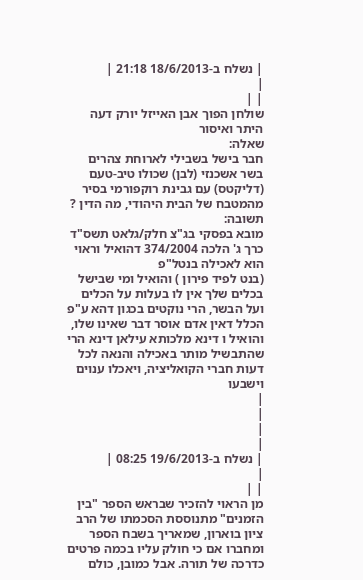| נשלח ב-18/6/2013 21:18 |
|
| |
שולחן הפוך אבן האייזל יורק דעה היתר ואיסור
שאלה:
חבר בישל בשבילי לארוחת צהרים בשר אשכנזי (לבן) שכולו טיב-טעם (דליקטס) עם גבינת רוקפורמי בסיר מהמטבח של הבית היהודי, מה הדין ?
תשובה:
מובא בפסקי בג"צ חלק/גלאט תשס"ד כרך ג' הלכה 374/2004 דהואיל וראוי הוא לאכילה בנטל"פ
(בנט לפיד פירון ) והואיל ומי שבישל בכלים שלך אין לו בעלות על הכלים ועל הבשר, הרי נוקטים בכגון דהא ע"פ הכלל דאין אדם אוסר דבר שאינו שלו, והואיל ו דינא מלכותא עילאן דינא הרי שהתבשיל מותר באכילה והנאה לכל דעות חברי הקואליציה, ויאכלו ענוים וישבעו
|
|
|
|
| נשלח ב-19/6/2013 08:25 |
|
| |
מן הראוי להזכיר שבראש הספר "בין הזמנים" מתנוססת הסכמתו של הרב ציון בוארון, שמאריך בשבח הספר ומחברו אם כי חולק עליו בכמה פרטים כדרכה של תורה. אבל כמובן, כולם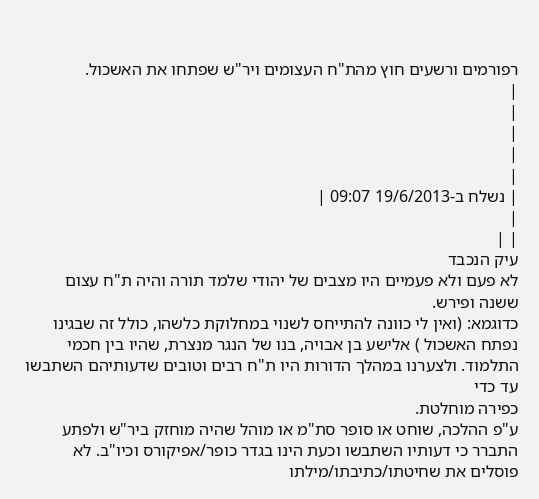רפורמים ורשעים חוץ מהת"ח העצומים ויר"ש שפתחו את האשכול.
|
|
|
|
|
| נשלח ב-19/6/2013 09:07 |
|
| |
עיק הנכבד
לא פעם ולא פעמיים היו מצבים של יהודי שלמד תורה והיה ת"ח עצום ששנה ופירש.
כדוגמא: (ואין לי כוונה להתייחס לשנוי במחלוקת כלשהו, כולל זה שבגינו נפתח האשכול ) אלישע בן אבויה, בנו של הנגר מנצרת, שהיו בין חכמי התלמוד. ולצערנו במהלך הדורות היו ת"ח רבים וטובים שדעותיהם השתבשו עד כדי
כפירה מוחלטת.
ע"פ ההלכה, שוחט או סופר סת"מ או מוהל שהיה מוחזק ביר"ש ולפתע התברר כי דעותיו השתבשו וכעת הינו בגדר כופר/אפיקורס וכיו"ב. לא פוסלים את שחיטתו/כתיבתו/מילתו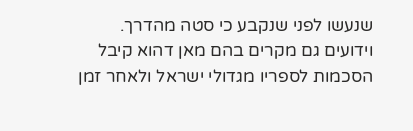שנעשו לפני שנקבע כי סטה מהדרך.
וידועים גם מקרים בהם מאן דהוא קיבל הסכמות לספריו מגדולי ישראל ולאחר זמן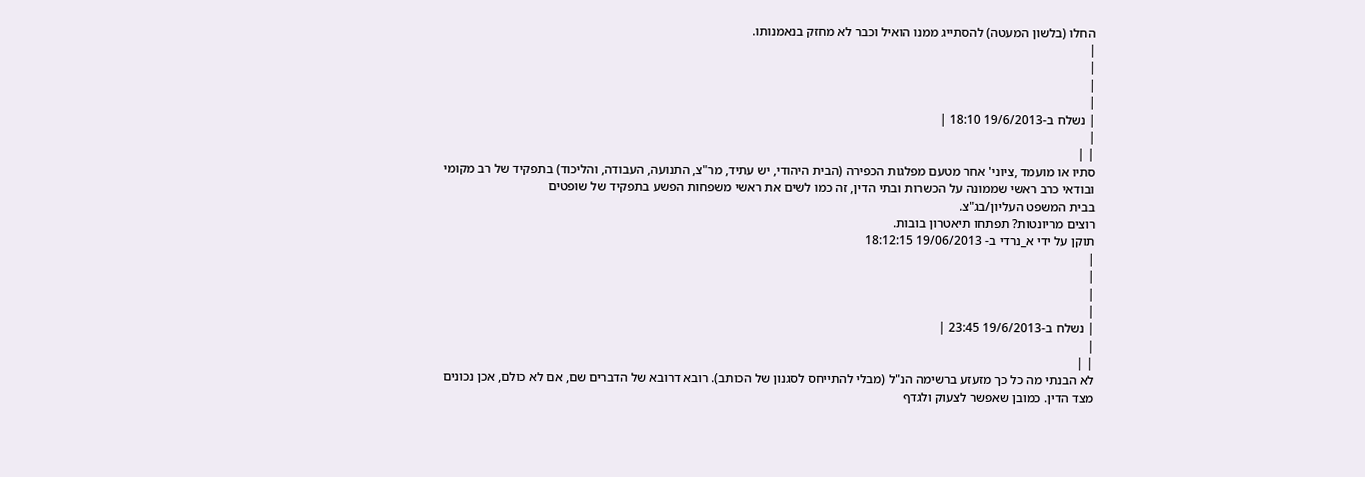החלו (בלשון המעטה) להסתייג ממנו הואיל וכבר לא מחזק בנאמנותו.
|
|
|
|
| נשלח ב-19/6/2013 18:10 |
|
| |
סתיו או מועמד ,ציוני' אחר מטעם מפלגות הכפירה (הבית היהודי, יש עתיד, מר"צ, התנועה, העבודה, והליכוד) בתפקיד של רב מקומי ובודאי כרב ראשי שממונה על הכשרות ובתי הדין, זה כמו לשים את ראשי משפחות הפשע בתפקיד של שופטים
בבית המשפט העליון/בג"צ.
רוצים מריונטות? תפתחו תיאטרון בובות.
תוקן על ידי א_נרדי ב- 19/06/2013 18:12:15
|
|
|
|
| נשלח ב-19/6/2013 23:45 |
|
| |
לא הבנתי מה כל כך מזעזע ברשימה הנ"ל (מבלי להתייחס לסגנון של הכותב). רובא דרובא של הדברים שם, אם לא כולם, אכן נכונים מצד הדין. כמובן שאפשר לצעוק ולגדף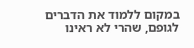במקום ללמוד את הדברים לגופם, שהרי לא ראינו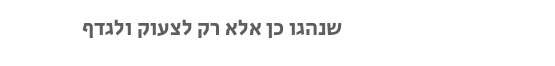שנהגו כן אלא רק לצעוק ולגדף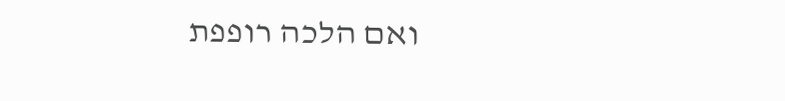ואם הלכה רופפת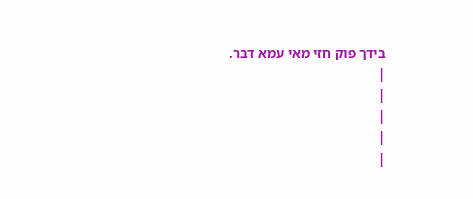בידך פוק חזי מאי עמא דבר.
|
|
|
|
|